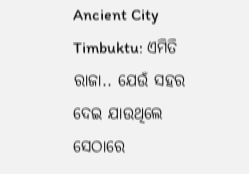Ancient City Timbuktu: ଏମିତି ରାଜା.. ଯେଉଁ ସହର ଦେଇ ଯାଉଥିଲେ ସେଠାରେ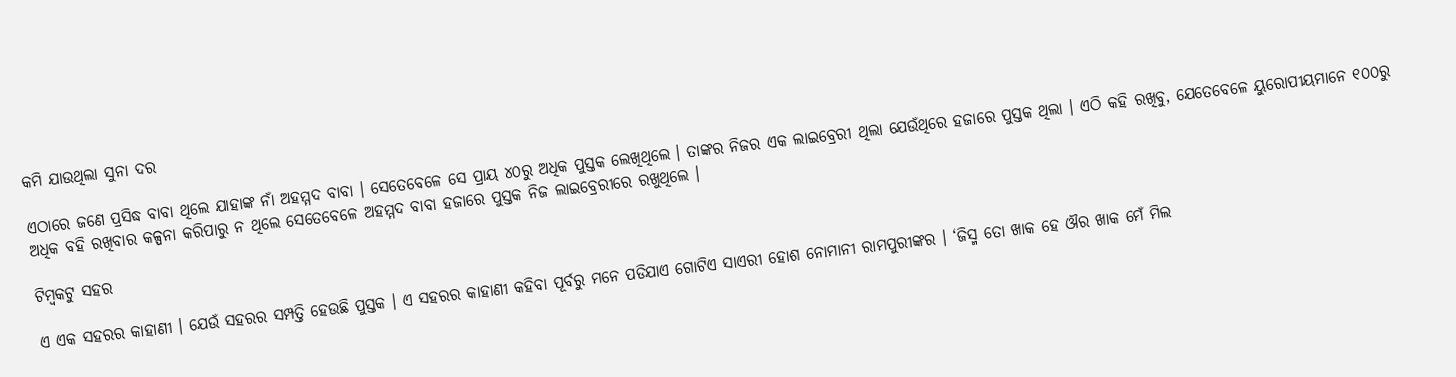କମି ଯାଉଥିଲା ସୁନା ଦର

ଏଠାରେ ଜଣେ ପ୍ରସିଦ୍ଧ ବାବା ଥିଲେ ଯାହାଙ୍କ ନାଁ ଅହମ୍ମଦ ବାବା । ସେତେବେଳେ ସେ ପ୍ରାୟ ୪୦ରୁ ଅଧିକ ପୁସ୍ତକ ଲେଖିଥିଲେ । ତାଙ୍କର ନିଜର ଏକ ଲାଇବ୍ରେରୀ ଥିଲା ଯେଉଁଥିରେ ହଜାରେ ପୁସ୍ତକ ଥିଲା । ଏଠି କହି ରଖିବୁ, ଯେତେବେଳେ ୟୁରୋପୀୟମାନେ ୧୦୦ରୁ ଅଧିକ ବହି ରଖିବାର କଳ୍ପନା କରିପାରୁ ନ ଥିଲେ ସେତେବେଳେ ଅହମ୍ମଦ ବାବା ହଜାରେ ପୁସ୍ତକ ନିଜ ଲାଇବ୍ରେରୀରେ ରଖୁଥିଲେ ।

ଟିମ୍ୱକଟୁ ସହର

ଏ ଏକ ସହରର କାହାଣୀ । ଯେଉଁ ସହରର ସମ୍ପତ୍ତି ହେଉଛି ପୁସ୍ତକ । ଏ ସହରର କାହାଣୀ କହିବା ପୂର୍ବରୁ ମନେ ପଡିଯାଏ ଗୋଟିଏ ସାଏରୀ ହୋଶ ନୋମାନୀ ରାମପୁରୀଙ୍କର । ‘ଜିସ୍ମ ତୋ ଖାକ ହେ ଔର ଖାକ ମେଁ ମିଲ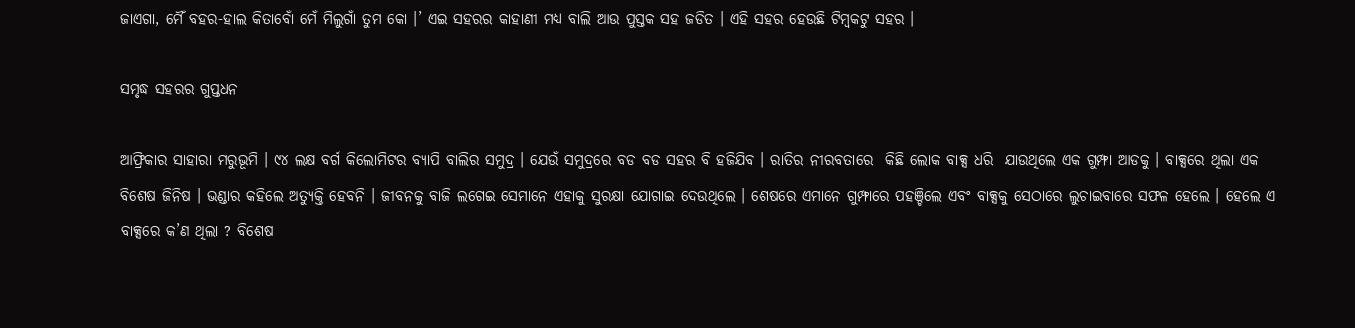ଜାଏଗା, ମୈଁ ବହର-ହାଲ କିତାବୋଁ ମେଁ ମିଲୁଗାଁ ତୁମ କୋ ।’ ଏଇ ସହରର କାହାଣୀ ମଧ୍ୟ ବାଲି ଆଉ ପୁସ୍ତକ ସହ ଜଡିତ । ଏହି ସହର ହେଉଛି ଟିମ୍ବକଟୁ ସହର ।

ସମୃଦ୍ଧ ସହରର ଗୁପ୍ତଧନ

ଆଫ୍ରିକାର ସାହାରା ମରୁଭୂମି । ୯୪ ଲକ୍ଷ ବର୍ଗ କିଲୋମିଟର ବ୍ୟାପି ବାଲିର ସମୁଦ୍ର । ଯେଉଁ ସମୁଦ୍ରରେ ବଡ ବଡ ସହର ବି ହଜିଯିବ । ରାତିର ନୀରବତାରେ  କିଛି ଲୋକ ବାକ୍ସ ଧରି  ଯାଉଥିଲେ ଏକ ଗୁମ୍ଫା ଆଡକୁ । ବାକ୍ସରେ ଥିଲା ଏକ ବିଶେଷ ଜିନିଷ । ଭଣ୍ଡାର କହିଲେ ଅତ୍ୟୁକ୍ତି ହେବନି । ଜୀବନକୁ ବାଜି ଲଗେଇ ସେମାନେ ଏହାକୁ ସୁରକ୍ଷା ଯୋଗାଇ ଦେଉଥିଲେ । ଶେଷରେ ଏମାନେ ଗୁମ୍ଫାରେ ପହଞ୍ଚିଲେ ଏବଂ ବାକ୍ସକୁ ସେଠାରେ ଲୁଚାଇବାରେ ସଫଳ ହେଲେ । ହେଲେ ଏ ବାକ୍ସରେ କ’ଣ ଥିଲା ? ବିଶେଷ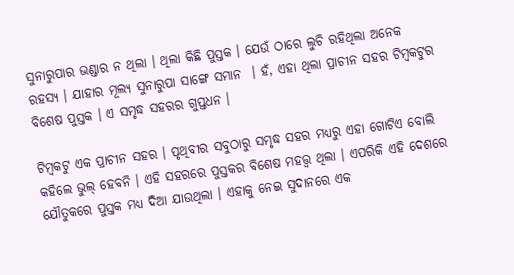ସୁନାରୁପାର ଭଣ୍ଡାର ନ ଥିଲା । ଥିଲା କିଛି ପୁସ୍ତକ । ଯେଉଁ ଠାରେ ଲୁଚି ରହିଥିଲା ଅନେକ ରହସ୍ୟ । ଯାହାର ମୂଲ୍ୟ ସୁନାରୁପା ସାଙ୍ଗେ ସମାନ  । ହଁ, ଏହା ଥିଲା ପ୍ରାଚୀନ ସହର ଟିମ୍ବକଟୁର ବିଶେଷ ପୁସ୍ତକ । ଏ ସମୃଦ୍ଧ ସହରର ଗୁପ୍ତଧନ ।

ଟିମ୍ବକଟୁ ଏକ ପ୍ରାଚୀନ ସହର । ପୃଥିବୀର ସବୁଠାରୁ ସମୃଦ୍ଧ ସହର ମଧ୍ୟରୁ ଏହା ଗୋଟିଏ ବୋଲି କହିଲେ ଭୁଲ୍ ହେବନି । ଏହି ସହରରେ ପୁସ୍ତକର ବିଶେଷ ମହତ୍ତ୍ୱ ଥିଲା । ଏପରିକି ଏହି ଦେଶରେ ଯୌତୁକରେ ପୁସ୍ତକ ମଧ୍ୟ ଦିଆ ଯାଉଥିଲା । ଏହାକୁ ନେଇ ସୁଦାନରେ ଏକ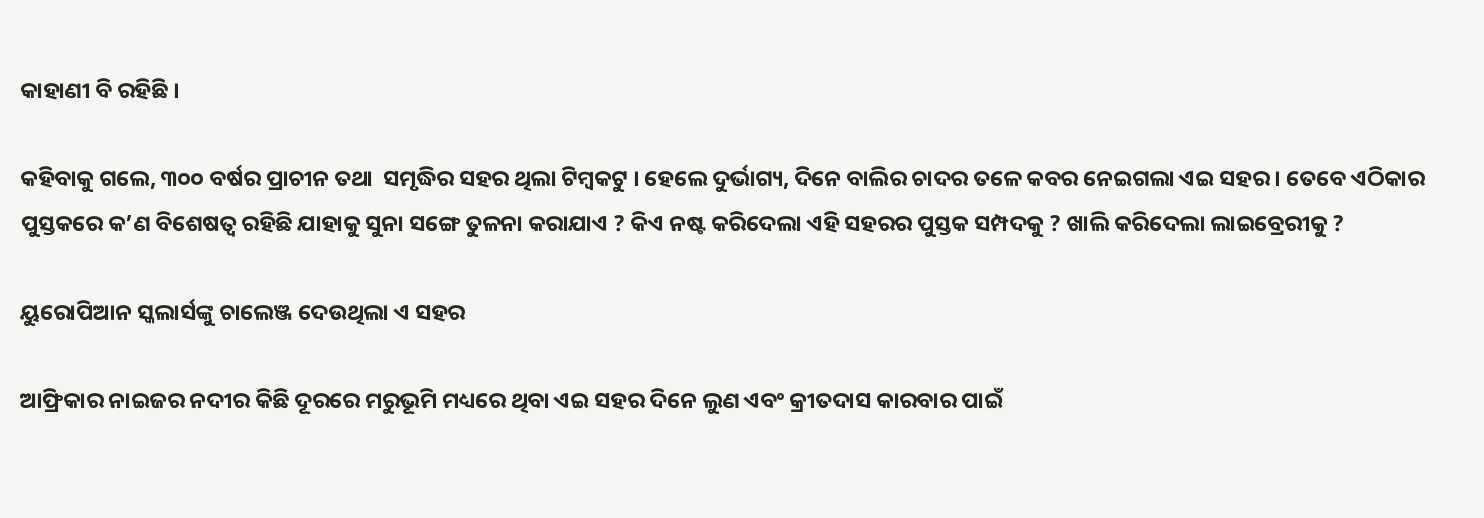କାହାଣୀ ବି ରହିଛି ।

କହିବାକୁ ଗଲେ, ୩୦୦ ବର୍ଷର ପ୍ରାଚୀନ ତଥା  ସମୃଦ୍ଧିର ସହର ଥିଲା ଟିମ୍ବକଟୁ । ହେଲେ ଦୁର୍ଭାଗ୍ୟ, ଦିନେ ବାଲିର ଚାଦର ତଳେ କବର ନେଇଗଲା ଏଇ ସହର । ତେବେ ଏଠିକାର ପୁସ୍ତକରେ କ’ଣ ବିଶେଷତ୍ୱ ରହିଛି ଯାହାକୁ ସୁନା ସଙ୍ଗେ ତୁଳନା କରାଯାଏ ? କିଏ ନଷ୍ଟ କରିଦେଲା ଏହି ସହରର ପୁସ୍ତକ ସମ୍ପଦକୁ ? ଖାଲି କରିଦେଲା ଲାଇବ୍ରେରୀକୁ ?

ୟୁରୋପିଆନ ସ୍କଲାର୍ସଙ୍କୁ ଚାଲେଞ୍ଜ ଦେଉଥିଲା ଏ ସହର

ଆଫ୍ରିକାର ନାଇଜର ନଦୀର କିଛି ଦୂରରେ ମରୁଭୂମି ମଧ୍ୟରେ ଥିବା ଏଇ ସହର ଦିନେ ଲୁଣ ଏବଂ କ୍ରୀତଦାସ କାରବାର ପାଇଁ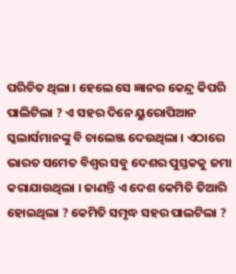ପରିଚିତ ଥିଲା । ହେଲେ ସେ ଜ୍ଞାନର କେନ୍ଦ୍ର କିପରି ପାଲିଟିଲା ? ଏ ସହର ଦିନେ ୟୁରୋପିଆନ ସ୍କଲାର୍ସମାନଙ୍କୁ ବି ଚାଲେଞ୍ଜ ଦେଉଥିଲା । ଏଠାରେ ଭାରତ ସମେତ ବିଶ୍ୱର ସବୁ ଦେଶର ପୁସ୍ତକକୁ ଜମା କରାଯାଉଥିଲା । ଜାଣନ୍ତି ଏ ଦେଶ କେମିତି ତିଆରି ହୋଇଥିଲା ? କେମିତି ସମୃଦ୍ଧ ସହର ପାଲଟିଲା ?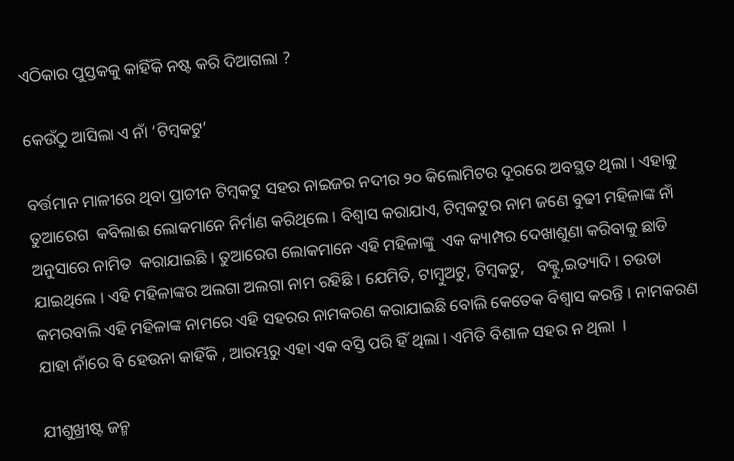ଏଠିକାର ପୁସ୍ତକକୁ କାହିଁକି ନଷ୍ଟ କରି ଦିଆଗଲା ?

କେଉଁଠୁ ଆସିଲା ଏ ନାଁ ‘ଟିମ୍ବକଟୁ’

ବର୍ତ୍ତମାନ ମାଳୀରେ ଥିବା ପ୍ରାଚୀନ ଟିମ୍ବକଟୁ ସହର ନାଇଜର ନଦୀର ୨୦ କିଲୋମିଟର ଦୂରରେ ଅବସ୍ଥତ ଥିଲା । ଏହାକୁ ତୁଆରେଗ  କବିଲାଈ ଲୋକମାନେ ନିର୍ମାଣ କରିଥିଲେ । ବିଶ୍ୱାସ କରାଯାଏ, ଟିମ୍ବକଟୁର ନାମ ଜଣେ ବୁଢୀ ମହିଳାଙ୍କ ନାଁ ଅନୁସାରେ ନାମିତ  କରାଯାଇଛି । ତୁଆରେଗ ଲୋକମାନେ ଏହି ମହିଳାଙ୍କୁ  ଏକ କ୍ୟାମ୍ପର ଦେଖାଶୁଣା କରିବାକୁ ଛାଡି ଯାଇଥିଲେ । ଏହି ମହିଳାଙ୍କର ଅଲଗା ଅଲଗା ନାମ ରହିଛି । ଯେମିତି, ଟାମ୍ବୁଅଟୁ, ଟିମ୍ବକଟୁ,   ବକ୍ଟୁ,ଇତ୍ୟାଦି । ଚଉଡା କମରବାଲି ଏହି ମହିଳାଙ୍କ ନାମରେ ଏହି ସହରର ନାମକରଣ କରାଯାଇଛି ବୋଲି କେତେକ ବିଶ୍ୱାସ କରନ୍ତି । ନାମକରଣ ଯାହା ନାଁରେ ବି ହେଉନା କାହିଁକି , ଆରମ୍ଭରୁ ଏହା ଏକ ବସ୍ତି ପରି ହିଁ ଥିଲା । ଏମିତି ବିଶାଳ ସହର ନ ଥିଲା  ।

ଯୀଶୁଖ୍ରୀଷ୍ଟ ଜନ୍ମ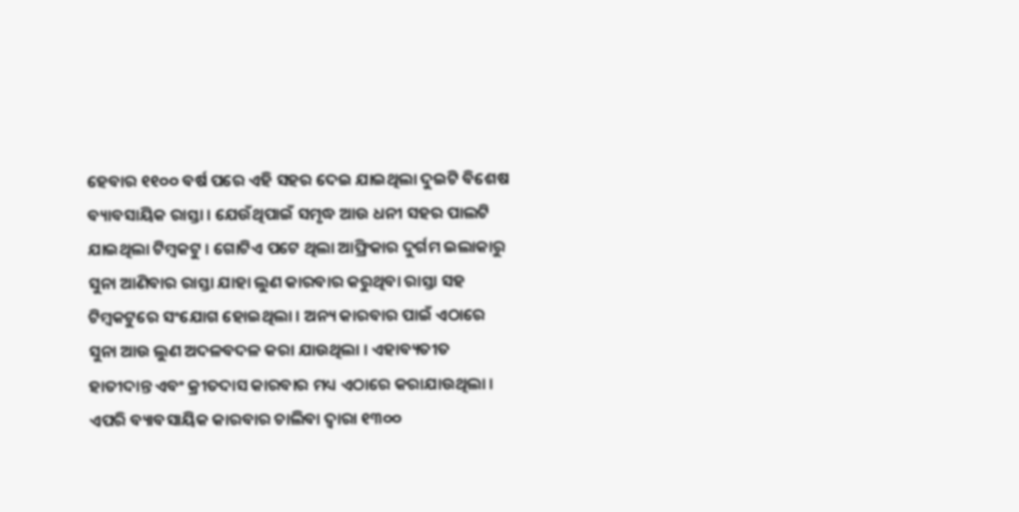ହେବାର ୧୧୦୦ ବର୍ଷ ପରେ ଏହି ସହର ଦେଇ ଯାଇଥିଲା ଦୁଇଟି ବିଶେଷ ବ୍ୟାବସାୟିକ ରାସ୍ତା । ଯେଉଁଥିପାଇଁ ସମୃଦ୍ଧ ଆଉ ଧନୀ ସହର ପାଲଟି ଯାଇଥିଲା ଟିମ୍ବକଟୁ । ଗୋଟିଏ ପଟେ ଥିଲା ଆଫ୍ରିକାର ଦୁର୍ଗମ ଇଲାକାରୁ ସୁନା ଆଣିବାର ରାସ୍ତା ଯାହା ଲୁଣ କାରବାର କରୁଥିବା ରାସ୍ତା ସହ ଟିମ୍ବକଟୁରେ ସଂଯୋଗ ହୋଇଥିଲା । ଅନ୍ୟ କାରବାର ପାଇଁ ଏଠାରେ ସୁନା ଆଉ ଲୁଣ ଅଦଳବଦଳ କରା ଯାଉଥିଲା । ଏହାବ୍ୟତୀତ ହାତୀଦାନ୍ତ ଏବଂ କ୍ରୀତଦାସ କାରବାର ମଧ୍ୟ ଏଠାରେ କରାଯାଉଥିଲା । ଏପରି ବ୍ୟାବସାୟିକ କାରବାର ଚାଲିବା ଦ୍ୱାରା ୧୩୦୦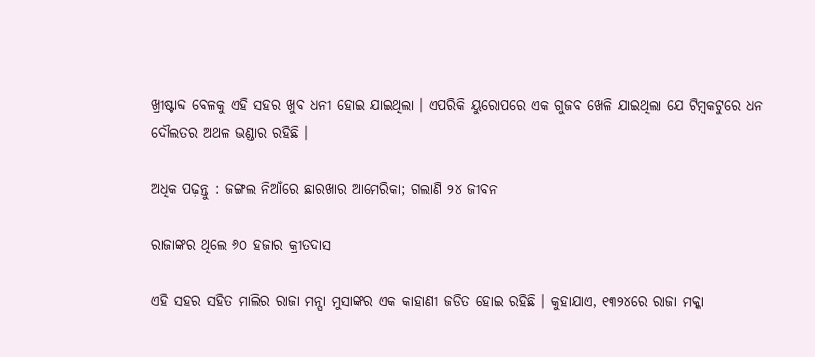ଖ୍ରୀଷ୍ଟାବ୍ଦ ବେଳକୁ ଏହି ସହର ଖୁବ ଧନୀ ହୋଇ ଯାଇଥିଲା । ଏପରିକି ୟୁରୋପରେ ଏକ ଗୁଜବ ଖେଳି ଯାଇଥିଲା ଯେ ଟିମ୍ବକଟୁରେ ଧନ ଦୌଲତର ଅଥଳ ଭଣ୍ଡାର ରହିଛି ।

ଅଧିକ ପଢ଼ନ୍ତୁ : ଜଙ୍ଗଲ ନିଆଁରେ ଛାରଖାର ଆମେରିକା; ଗଲାଣି ୨୪ ଜୀବନ

ରାଜାଙ୍କର ଥିଲେ ୬୦ ହଜାର କ୍ରୀତଦାସ

ଏହି ସହର ସହିତ ମାଲିର ରାଜା ମନ୍ସା ମୁସାଙ୍କର ଏକ କାହାଣୀ ଜଡିତ ହୋଇ ରହିଛି । କୁହାଯାଏ, ୧୩୨୪ରେ ରାଜା ମକ୍କା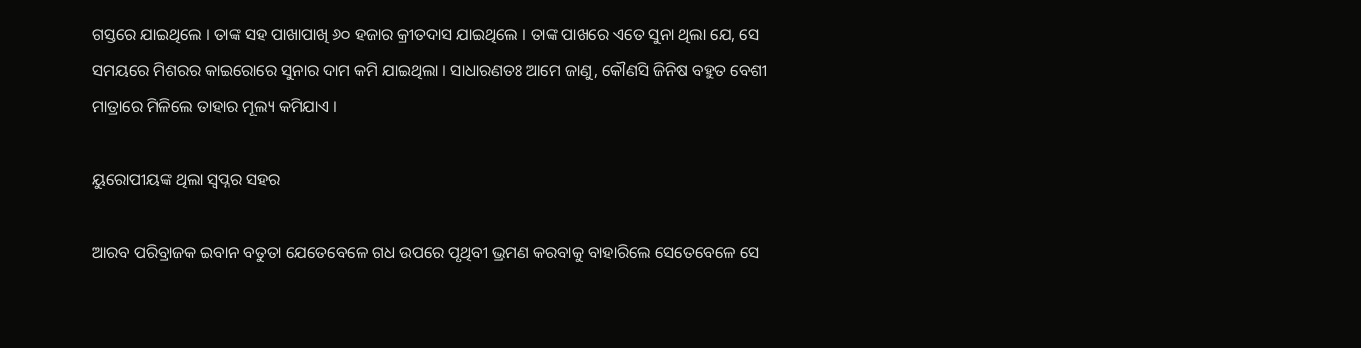ଗସ୍ତରେ ଯାଇଥିଲେ । ତାଙ୍କ ସହ ପାଖାପାଖି ୬୦ ହଜାର କ୍ରୀତଦାସ ଯାଇଥିଲେ । ତାଙ୍କ ପାଖରେ ଏତେ ସୁନା ଥିଲା ଯେ, ସେ ସମୟରେ ମିଶରର କାଇରୋରେ ସୁନାର ଦାମ କମି ଯାଇଥିଲା । ସାଧାରଣତଃ ଆମେ ଜାଣୁ, କୌଣସି ଜିନିଷ ବହୁତ ବେଶୀ ମାତ୍ରାରେ ମିଳିଲେ ତାହାର ମୂଲ୍ୟ କମିଯାଏ ।

ୟୁରୋପୀୟଙ୍କ ଥିଲା ସ୍ୱପ୍ନର ସହର

ଆରବ ପରିବ୍ରାଜକ ଇବାନ ବତୁତା ଯେତେବେଳେ ଗଧ ଉପରେ ପୃଥିବୀ ଭ୍ରମଣ କରବାକୁ ବାହାରିଲେ ସେତେବେଳେ ସେ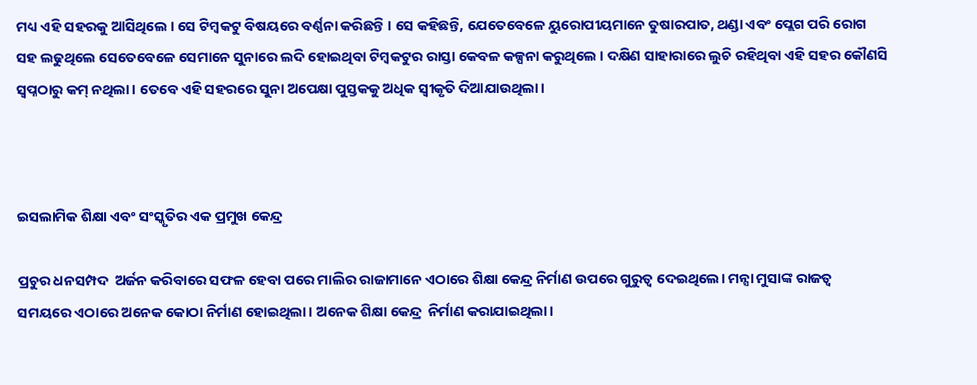ମଧ୍ୟ ଏହି ସହରକୁ ଆସିଥିଲେ । ସେ ଟିମ୍ବକଟୁ ବିଷୟରେ ବର୍ଣ୍ଣନା କରିଛନ୍ତି । ସେ କହିଛନ୍ତି, ଯେତେବେଳେ ୟୁରୋପୀୟମାନେ ତୁଷାରପାତ, ଥଣ୍ଡା ଏବଂ ପ୍ଲେଗ ପରି ରୋଗ ସହ ଲଢୁଥିଲେ ସେତେବେଳେ ସେମାନେ ସୁନାରେ ଲଦି ହୋଇଥିବା ଟିମ୍ବକଟୁର ରାସ୍ତା କେବଳ କଳ୍ପନା କରୁଥିଲେ । ଦକ୍ଷିଣ ସାହାରାରେ ଲୁଚି ରହିଥିବା ଏହି ସହର କୌଣସି ସ୍ୱପ୍ନଠାରୁ କମ୍ ନଥିଲା। ତେବେ ଏହି ସହରରେ ସୁନା ଅପେକ୍ଷା ପୁସ୍ତକକୁ ଅଧିକ ସ୍ୱୀକୃତି ଦିଆଯାଉଥିଲା।



ଇସଲାମିକ ଶିକ୍ଷା ଏବଂ ସଂସ୍କୃତିର ଏକ ପ୍ରମୁଖ କେନ୍ଦ୍ର

ପ୍ରଚୁର ଧନସମ୍ପଦ  ଅର୍ଜନ କରିବାରେ ସଫଳ ହେବା ପରେ ମାଲିର ରାଜାମାନେ ଏଠାରେ ଶିକ୍ଷା କେନ୍ଦ୍ର ନିର୍ମାଣ ଉପରେ ଗୁରୁତ୍ୱ ଦେଇଥିଲେ। ମନ୍ସା ମୁସାଙ୍କ ରାଜତ୍ୱ ସମୟରେ ଏଠାରେ ଅନେକ କୋଠା ନିର୍ମାଣ ହୋଇଥିଲା। ଅନେକ ଶିକ୍ଷା କେନ୍ଦ୍ର  ନିର୍ମାଣ କରାଯାଇଥିଲା।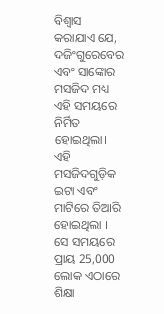ବିଶ୍ୱାସ କରାଯାଏ ଯେ, ଦଜିଂଗୁରେବେର ଏବଂ ସାଙ୍କୋର ମସଜିଦ ମଧ୍ୟ ଏହି ସମୟରେ ନିର୍ମିତ ହୋଇଥିଲା। ଏହି ମସଜିଦଗୁଡ଼ିକ ଇଟା ଏବଂ ମାଟିରେ ତିଆରି ହୋଇଥିଲା । ସେ ସମୟରେ ପ୍ରାୟ 25,000 ଲୋକ ଏଠାରେ ଶିକ୍ଷା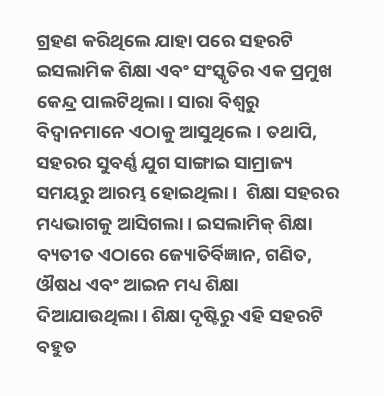ଗ୍ରହଣ କରିଥିଲେ ଯାହା ପରେ ସହରଟି ଇସଲାମିକ ଶିକ୍ଷା ଏବଂ ସଂସ୍କୃତିର ଏକ ପ୍ରମୁଖ କେନ୍ଦ୍ର ପାଲଟିଥିଲା। ସାରା ବିଶ୍ୱରୁ ବିଦ୍ୱାନମାନେ ଏଠାକୁ ଆସୁଥିଲେ। ତଥାପି, ସହରର ସୁବର୍ଣ୍ଣ ଯୁଗ ସାଙ୍ଗାଇ ସାମ୍ରାଜ୍ୟ ସମୟରୁ ଆରମ୍ଭ ହୋଇଥିଲା ।  ଶିକ୍ଷା ସହରର ମଧ୍ୟଭାଗକୁ ଆସିଗଲା। ଇସଲାମିକ୍ ଶିକ୍ଷା ବ୍ୟତୀତ ଏଠାରେ ଜ୍ୟୋତିର୍ବିଜ୍ଞାନ, ଗଣିତ, ଔଷଧ ଏବଂ ଆଇନ ମଧ୍ୟ ଶିକ୍ଷା ଦିଆଯାଉଥିଲା। ଶିକ୍ଷା ଦୃଷ୍ଟିରୁ ଏହି ସହରଟି ବହୁତ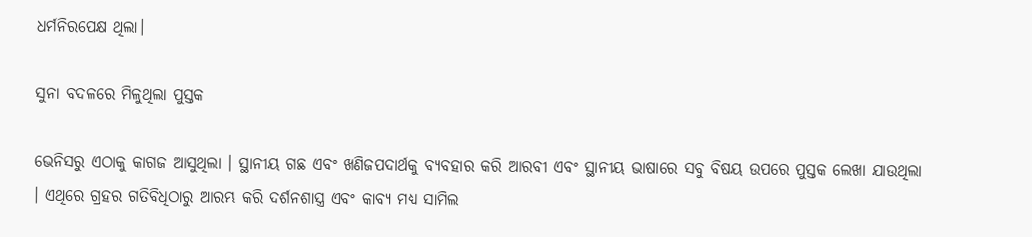ଧର୍ମନିରପେକ୍ଷ ଥିଲା।

ସୁନା ବଦଳରେ ମିଳୁଥିଲା ପୁସ୍ତକ

ଭେନିସରୁ ଏଠାକୁ କାଗଜ ଆସୁଥିଲା । ସ୍ଥାନୀୟ ଗଛ ଏବଂ ଖଣିଜପଦାର୍ଥକୁ ବ୍ୟବହାର କରି ଆରବୀ ଏବଂ ସ୍ଥାନୀୟ ଭାଷାରେ ସବୁ ବିଷୟ ଉପରେ ପୁସ୍ତକ ଲେଖା ଯାଉଥିଲା । ଏଥିରେ ଗ୍ରହର ଗତିବିଧିଠାରୁ ଆରମ୍ଭ କରି ଦର୍ଶନଶାସ୍ତ୍ର ଏବଂ କାବ୍ୟ ମଧ୍ୟ ସାମିଲ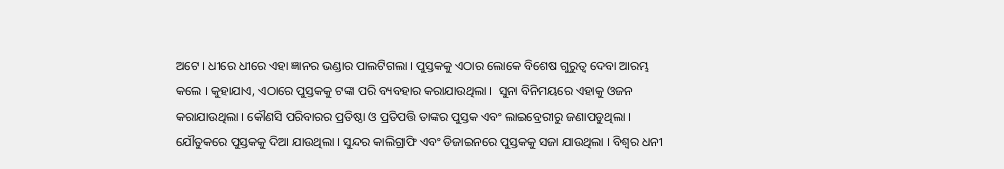ଅଟେ । ଧୀରେ ଧୀରେ ଏହା ଜ୍ଞାନର ଭଣ୍ଡାର ପାଲଟିଗଲା । ପୁସ୍ତକକୁ ଏଠାର ଲୋକେ ବିଶେଷ ଗୁରୁତ୍ୱ ଦେବା ଆରମ୍ଭ କଲେ । କୁହାଯାଏ, ଏଠାରେ ପୁସ୍ତକକୁ ଟଙ୍କା ପରି ବ୍ୟବହାର କରାଯାଉଥିଲା ।  ସୁନା ବିନିମୟରେ ଏହାକୁ ଓଜନ କରାଯାଉଥିଲା । କୌଣସି ପରିବାରର ପ୍ରତିଷ୍ଠା ଓ ପ୍ରତିପତ୍ତି ତାଙ୍କର ପୁସ୍ତକ ଏବଂ ଲାଇବ୍ରେରୀରୁ ଜଣାପଡୁଥିଲା । ଯୌତୁକରେ ପୁସ୍ତକକୁ ଦିଆ ଯାଉଥିଲା । ସୁନ୍ଦର କାଲିଗ୍ରାଫି ଏବଂ ଡିଜାଇନରେ ପୁସ୍ତକକୁ ସଜା ଯାଉଥିଲା । ବିଶ୍ୱର ଧନୀ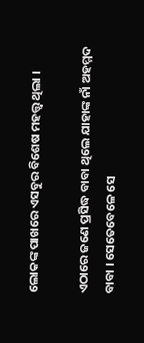ଲୋକଙ୍କ ପାଖରେ ଏସବୁର ବିଶେଷ ମହତ୍ତ୍ୱ ଥିଲା ।

ଏଠାରେ ଜଣେ ପ୍ରସିଦ୍ଧ ବାବା ଥିଲେ ଯାହାଙ୍କ ନାଁ ଅହମ୍ମଦ ବାବା । ସେତେବେଳେ ସେ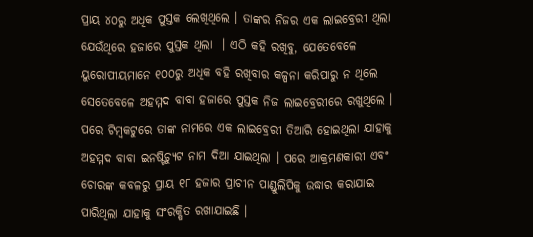ପ୍ରାୟ ୪୦ରୁ ଅଧିକ ପୁସ୍ତକ ଲେଖିଥିଲେ । ତାଙ୍କର ନିଜର ଏକ ଲାଇବ୍ରେରୀ ଥିଲା ଯେଉଁଥିରେ ହଜାରେ ପୁସ୍ତକ ଥିଲା  । ଏଠି କହି ରଖିବୁ, ଯେତେବେଳେ ୟୁରୋପୀୟମାନେ ୧୦୦ରୁ ଅଧିକ ବହି ରଖିବାର କଳ୍ପନା କରିପାରୁ ନ ଥିଲେ ସେତେବେଳେ ଅହମ୍ମଦ ବାବା ହଜାରେ ପୁସ୍ତକ ନିଜ ଲାଇବ୍ରେରୀରେ ରଖୁଥିଲେ । ପରେ ଟିମ୍ବକଟୁରେ ତାଙ୍କ ନାମରେ ଏକ ଲାଇବ୍ରେରୀ ତିଆରି ହୋଇଥିଲା ଯାହାକୁ ଅହମ୍ମଦ ବାବା ଇନଷ୍ଟିଚ୍ୟୁଟ ନାମ ଦିଆ ଯାଇଥିଲା । ପରେ ଆକ୍ରମଣକାରୀ ଏବଂ ଚୋରଙ୍କ କବଳରୁ ପ୍ରାୟ ୧୮ ହଜାର ପ୍ରାଚୀନ ପାଣ୍ଡୁଲିପିକୁ ଉଦ୍ଧାର କରାଯାଇ ପାରିଥିଲା ଯାହାକୁ ସଂରକ୍ଷିତ ରଖାଯାଇଛି ।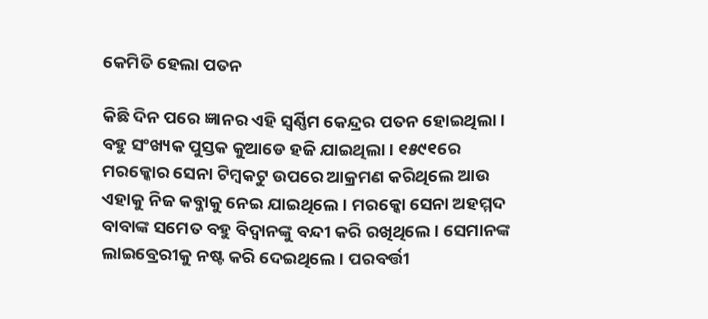କେମିତି ହେଲା ପତନ

କିଛି ଦିନ ପରେ ଜ୍ଞାନର ଏହି ସ୍ୱର୍ଣ୍ଣିମ କେନ୍ଦ୍ରର ପତନ ହୋଇଥିଲା । ବହୁ ସଂଖ୍ୟକ ପୁସ୍ତକ କୁଆଡେ ହଜି ଯାଇଥିଲା । ୧୫୯୧ରେ ମରକ୍କୋର ସେନା ଟିମ୍ବକଟୁ ଉପରେ ଆକ୍ରମଣ କରିଥିଲେ ଆଉ ଏହାକୁ ନିଜ କବ୍ଜାକୁ ନେଇ ଯାଇଥିଲେ । ମରକ୍କୋ ସେନା ଅହମ୍ମଦ ବାବାଙ୍କ ସମେତ ବହୁ ବିଦ୍ୱାନଙ୍କୁ ବନ୍ଦୀ କରି ରଖିଥିଲେ । ସେମାନଙ୍କ ଲାଇବ୍ରେରୀକୁ ନଷ୍ଟ କରି ଦେଇଥିଲେ । ପରବର୍ତ୍ତୀ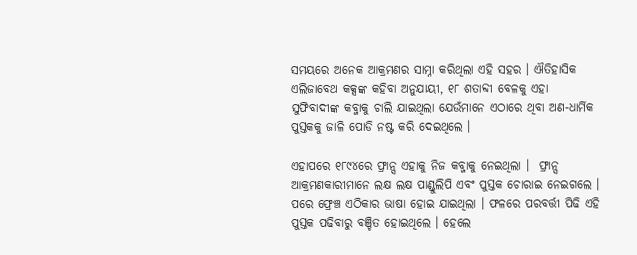ସମୟରେ ଅନେକ ଆକ୍ରମଣର ସାମ୍ନା କରିଥିଲା ଏହି ସହର । ଐତିହାସିକ ଏଲିଜାବେଥ କକ୍ସଙ୍କ କହିବା ଅନୁଯାୟୀ, ୧୮ ଶତାବ୍ଦୀ ବେଳକୁ ଏହା ସୁଫିବାଦୀଙ୍କ କବ୍ଜାକୁ ଚାଲି ଯାଇଥିଲା ଯେଉଁମାନେ ଏଠାରେ ଥିବା ଅଣ-ଧାର୍ମିକ ପୁସ୍ତକକୁ ଜାଳି ପୋଡି ନଷ୍ଟ କରି ଦେଇଥିଲେ ।

ଏହାପରେ ୧୮୯୪ରେ ଫ୍ରାନ୍ସ ଏହାକୁ ନିଜ କବ୍ଜାକୁ ନେଇଥିଲା ।  ଫ୍ରାନ୍ସ ଆକ୍ରମଣକାରୀମାନେ ଲକ୍ଷ ଲକ୍ଷ ପାଣ୍ଡୁଲିପି ଏବଂ ପୁସ୍ତକ ଚୋରାଇ ନେଇଗଲେ । ପରେ ଫ୍ରେଞ୍ଚ ଏଠିକାର ଭାଷା ହୋଇ ଯାଇଥିଲା । ଫଳରେ ପରବର୍ତ୍ତୀ ପିଢି ଏହି ପୁସ୍ତକ ପଢିବାରୁ ବଞ୍ଚିତ ହୋଇଥିଲେ । ହେଲେ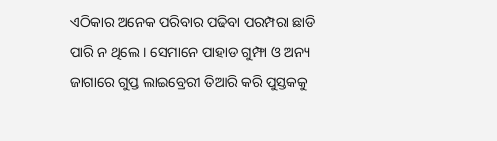ଏଠିକାର ଅନେକ ପରିବାର ପଢିବା ପରମ୍ପରା ଛାଡି ପାରି ନ ଥିଲେ । ସେମାନେ ପାହାଡ ଗୁମ୍ଫା ଓ ଅନ୍ୟ ଜାଗାରେ ଗୁପ୍ତ ଲାଇବ୍ରେରୀ ତିଆରି କରି ପୁସ୍ତକକୁ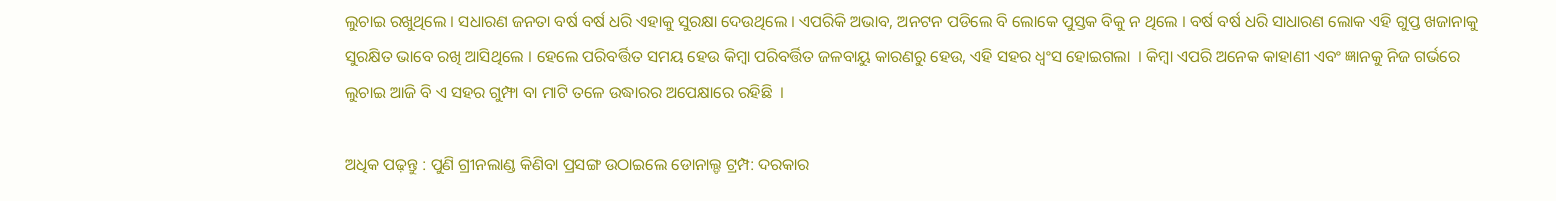ଲୁଚାଇ ରଖୁଥିଲେ । ସଧାରଣ ଜନତା ବର୍ଷ ବର୍ଷ ଧରି ଏହାକୁ ସୁରକ୍ଷା ଦେଉଥିଲେ । ଏପରିକି ଅଭାବ, ଅନଟନ ପଡିଲେ ବି ଲୋକେ ପୁସ୍ତକ ବିକୁ ନ ଥିଲେ । ବର୍ଷ ବର୍ଷ ଧରି ସାଧାରଣ ଲୋକ ଏହି ଗୁପ୍ତ ଖଜାନାକୁ ସୁରକ୍ଷିତ ଭାବେ ରଖି ଆସିଥିଲେ । ହେଲେ ପରିବର୍ତ୍ତିତ ସମୟ ହେଉ କିମ୍ବା ପରିବର୍ତ୍ତିତ ଜଳବାୟୁ କାରଣରୁ ହେଉ, ଏହି ସହର ଧ୍ୱଂସ ହୋଇଗଲା  । କିମ୍ବା ଏପରି ଅନେକ କାହାଣୀ ଏବଂ ଜ୍ଞାନକୁ ନିଜ ଗର୍ଭରେ ଲୁଚାଇ ଆଜି ବି ଏ ସହର ଗୁମ୍ଫା ବା ମାଟି ତଳେ ଉଦ୍ଧାରର ଅପେକ୍ଷାରେ ରହିଛି  ।

ଅଧିକ ପଢ଼ନ୍ତୁ : ପୁଣି ଗ୍ରୀନଲାଣ୍ଡ କିଣିବା ପ୍ରସଙ୍ଗ ଉଠାଇଲେ ଡୋନାଲ୍ଡ ଟ୍ରମ୍ପ: ଦରକାର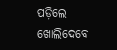ପଡ଼ିଲେ ଖୋଲିଦେବେ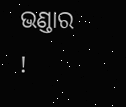ଭଣ୍ଡାର !